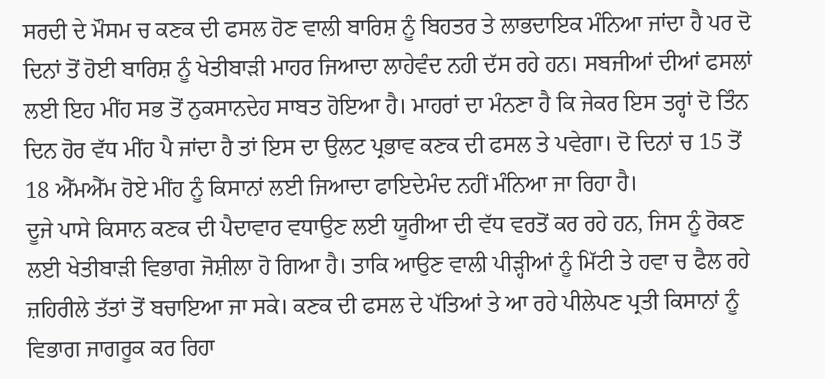ਸਰਦੀ ਦੇ ਮੌਸਮ ਚ ਕਣਕ ਦੀ ਫਸਲ ਹੋਣ ਵਾਲੀ ਬਾਰਿਸ਼ ਨੂੰ ਬਿਹਤਰ ਤੇ ਲਾਭਦਾਇਕ ਮੰਨਿਆ ਜਾਂਦਾ ਹੈ ਪਰ ਦੋ ਦਿਨਾਂ ਤੋਂ ਹੋਈ ਬਾਰਿਸ਼ ਨੂੰ ਖੇਤੀਬਾੜੀ ਮਾਹਰ ਜਿਆਦਾ ਲਾਹੇਵੰਦ ਨਹੀ ਦੱਸ ਰਹੇ ਹਨ। ਸਬਜੀਆਂ ਦੀਆਂ ਫਸਲਾਂ ਲਈ ਇਹ ਮੀਂਹ ਸਭ ਤੋਂ ਨੁਕਸਾਨਦੇਹ ਸਾਬਤ ਹੋਇਆ ਹੈ। ਮਾਹਰਾਂ ਦਾ ਮੰਨਣਾ ਹੈ ਕਿ ਜੇਕਰ ਇਸ ਤਰ੍ਹਾਂ ਦੋ ਤਿੰਨ ਦਿਨ ਹੋਰ ਵੱਧ ਮੀਂਹ ਪੈ ਜਾਂਦਾ ਹੈ ਤਾਂ ਇਸ ਦਾ ਉਲਟ ਪ੍ਰਭਾਵ ਕਣਕ ਦੀ ਫਸਲ ਤੇ ਪਵੇਗਾ। ਦੋ ਦਿਨਾਂ ਚ 15 ਤੋਂ 18 ਐੱਮਐੱਮ ਹੋਏ ਮੀਂਹ ਨੂੰ ਕਿਸਾਨਾਂ ਲਈ ਜਿਆਦਾ ਫਾਇਦੇਮੰਦ ਨਹੀਂ ਮੰਨਿਆ ਜਾ ਰਿਹਾ ਹੈ।
ਦੂਜੇ ਪਾਸੇ ਕਿਸਾਨ ਕਣਕ ਦੀ ਪੈਦਾਵਾਰ ਵਧਾਉਣ ਲਈ ਯੂਰੀਆ ਦੀ ਵੱਧ ਵਰਤੋਂ ਕਰ ਰਹੇ ਹਨ, ਜਿਸ ਨੂੰ ਰੋਕਣ ਲਈ ਖੇਤੀਬਾੜੀ ਵਿਭਾਗ ਜੋਸ਼ੀਲਾ ਹੋ ਗਿਆ ਹੈ। ਤਾਕਿ ਆਉਣ ਵਾਲੀ ਪੀੜ੍ਹੀਆਂ ਨੂੰ ਮਿੱਟੀ ਤੇ ਹਵਾ ਚ ਫੈਲ ਰਹੇ ਜ਼ਹਿਰੀਲੇ ਤੱਤਾਂ ਤੋਂ ਬਚਾਇਆ ਜਾ ਸਕੇ। ਕਣਕ ਦੀ ਫਸਲ ਦੇ ਪੱਤਿਆਂ ਤੇ ਆ ਰਹੇ ਪੀਲੇਪਣ ਪ੍ਰਤੀ ਕਿਸਾਨਾਂ ਨੂੰ ਵਿਭਾਗ ਜਾਗਰੂਕ ਕਰ ਰਿਹਾ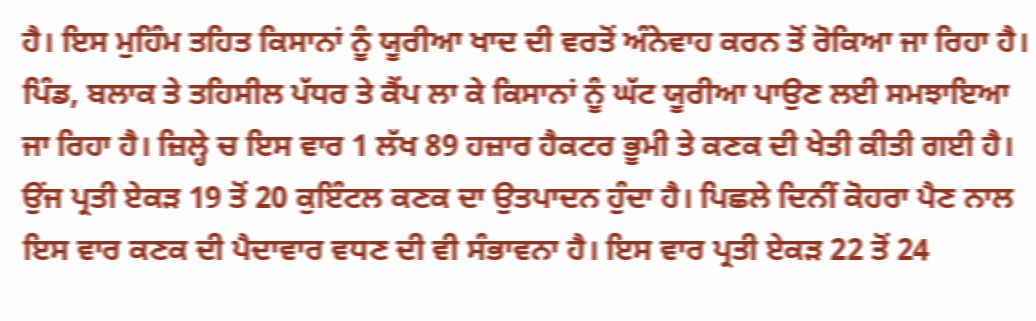ਹੈ। ਇਸ ਮੁਹਿੰਮ ਤਹਿਤ ਕਿਸਾਨਾਂ ਨੂੰ ਯੂਰੀਆ ਖਾਦ ਦੀ ਵਰਤੋਂ ਅੰਨੇਵਾਹ ਕਰਨ ਤੋਂ ਰੋਕਿਆ ਜਾ ਰਿਹਾ ਹੈ। ਪਿੰਡ, ਬਲਾਕ ਤੇ ਤਹਿਸੀਲ ਪੱਧਰ ਤੇ ਕੈਂਪ ਲਾ ਕੇ ਕਿਸਾਨਾਂ ਨੂੰ ਘੱਟ ਯੂਰੀਆ ਪਾਉਣ ਲਈ ਸਮਝਾਇਆ ਜਾ ਰਿਹਾ ਹੈ। ਜ਼ਿਲ੍ਹੇ ਚ ਇਸ ਵਾਰ 1 ਲੱਖ 89 ਹਜ਼ਾਰ ਹੈਕਟਰ ਭੂਮੀ ਤੇ ਕਣਕ ਦੀ ਖੇਤੀ ਕੀਤੀ ਗਈ ਹੈ। ਉਂਜ ਪ੍ਰਤੀ ਏਕੜ 19 ਤੋਂ 20 ਕੁਇੰਟਲ ਕਣਕ ਦਾ ਉਤਪਾਦਨ ਹੁੰਦਾ ਹੈ। ਪਿਛਲੇ ਦਿਨੀਂ ਕੋਹਰਾ ਪੈਣ ਨਾਲ ਇਸ ਵਾਰ ਕਣਕ ਦੀ ਪੈਦਾਵਾਰ ਵਧਣ ਦੀ ਵੀ ਸੰਭਾਵਨਾ ਹੈ। ਇਸ ਵਾਰ ਪ੍ਰਤੀ ਏਕੜ 22 ਤੋਂ 24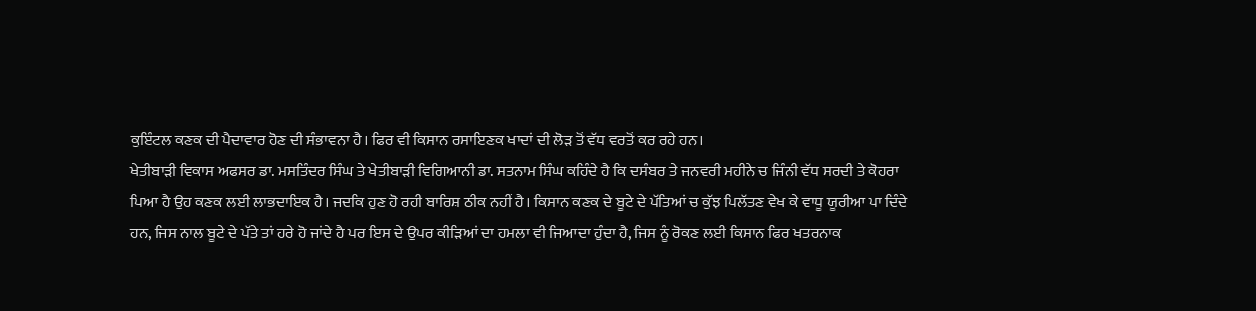ਕੁਇੰਟਲ ਕਣਕ ਦੀ ਪੈਦਾਵਾਰ ਹੋਣ ਦੀ ਸੰਭਾਵਨਾ ਹੈ। ਫਿਰ ਵੀ ਕਿਸਾਨ ਰਸਾਇਣਕ ਖਾਦਾਂ ਦੀ ਲੋੜ ਤੋਂ ਵੱਧ ਵਰਤੋਂ ਕਰ ਰਹੇ ਹਨ।
ਖੇਤੀਬਾੜੀ ਵਿਕਾਸ ਅਫਸਰ ਡਾ. ਮਸਤਿੰਦਰ ਸਿੰਘ ਤੇ ਖੇਤੀਬਾੜੀ ਵਿਗਿਆਨੀ ਡਾ. ਸਤਨਾਮ ਸਿੰਘ ਕਹਿੰਦੇ ਹੈ ਕਿ ਦਸੰਬਰ ਤੇ ਜਨਵਰੀ ਮਹੀਨੇ ਚ ਜਿੰਨੀ ਵੱਧ ਸਰਦੀ ਤੇ ਕੋਹਰਾ ਪਿਆ ਹੈ ਉਹ ਕਣਕ ਲਈ ਲਾਭਦਾਇਕ ਹੈ। ਜਦਕਿ ਹੁਣ ਹੋ ਰਹੀ ਬਾਰਿਸ਼ ਠੀਕ ਨਹੀਂ ਹੈ। ਕਿਸਾਨ ਕਣਕ ਦੇ ਬੂਟੇ ਦੇ ਪੱਤਿਆਂ ਚ ਕੁੱਝ ਪਿਲੱਤਣ ਵੇਖ ਕੇ ਵਾਧੂ ਯੂਰੀਆ ਪਾ ਦਿੰਦੇ ਹਨ, ਜਿਸ ਨਾਲ ਬੂਟੇ ਦੇ ਪੱਤੇ ਤਾਂ ਹਰੇ ਹੋ ਜਾਂਦੇ ਹੈ ਪਰ ਇਸ ਦੇ ਉਪਰ ਕੀੜਿਆਂ ਦਾ ਹਮਲਾ ਵੀ ਜਿਆਦਾ ਹੁੰਦਾ ਹੈ, ਜਿਸ ਨੂੰ ਰੋਕਣ ਲਈ ਕਿਸਾਨ ਫਿਰ ਖਤਰਨਾਕ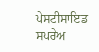ਪੇਸਟੀਸਾਇਡ ਸਪਰੇਅ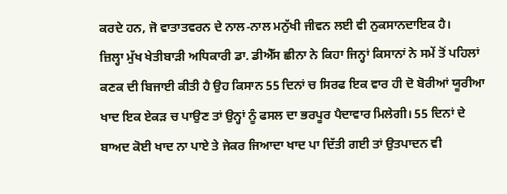ਕਰਦੇ ਹਨ, ਜੋ ਵਾਤਾਤਵਰਨ ਦੇ ਨਾਲ-ਨਾਲ ਮਨੁੱਖੀ ਜੀਵਨ ਲਈ ਵੀ ਨੁਕਸਾਨਦਾਇਕ ਹੈ।
ਜ਼ਿਲ੍ਹਾ ਮੁੱਖ ਖੇਤੀਬਾੜੀ ਅਧਿਕਾਰੀ ਡਾ. ਡੀਐੱਸ ਛੀਨਾ ਨੇ ਕਿਹਾ ਜਿਨ੍ਹਾਂ ਕਿਸਾਨਾਂ ਨੇ ਸਮੇਂ ਤੋਂ ਪਹਿਲਾਂ ਕਣਕ ਦੀ ਬਿਜਾਈ ਕੀਤੀ ਹੈ ਉਹ ਕਿਸਾਨ 55 ਦਿਨਾਂ ਚ ਸਿਰਫ ਇਕ ਵਾਰ ਹੀ ਦੋ ਬੋਰੀਆਂ ਯੂਰੀਆ ਖਾਦ ਇਕ ਏਕੜ ਚ ਪਾਉਣ ਤਾਂ ਉਨ੍ਹਾਂ ਨੂੰ ਫਸਲ ਦਾ ਭਰਪੂਰ ਪੈਦਾਵਾਰ ਮਿਲੇਗੀ। 55 ਦਿਨਾਂ ਦੇ ਬਾਅਦ ਕੋਈ ਖਾਦ ਨਾ ਪਾਏ ਤੇ ਜੇਕਰ ਜਿਆਦਾ ਖਾਦ ਪਾ ਦਿੱਤੀ ਗਈ ਤਾਂ ਉਤਪਾਦਨ ਵੀ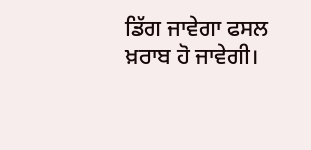ਡਿੱਗ ਜਾਵੇਗਾ ਫਸਲ ਖ਼ਰਾਬ ਹੋ ਜਾਵੇਗੀ।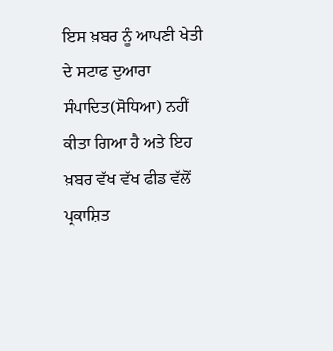ਇਸ ਖ਼ਬਰ ਨੂੰ ਆਪਣੀ ਖੇਤੀ ਦੇ ਸਟਾਫ ਦੁਆਰਾ ਸੰਪਾਦਿਤ(ਸੋਧਿਆ) ਨਹੀਂ ਕੀਤਾ ਗਿਆ ਹੈ ਅਤੇ ਇਹ ਖ਼ਬਰ ਵੱਖ ਵੱਖ ਫੀਡ ਵੱਲੋਂ ਪ੍ਰਕਾਸ਼ਿਤ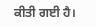ਕੀਤੀ ਗਈ ਹੈ।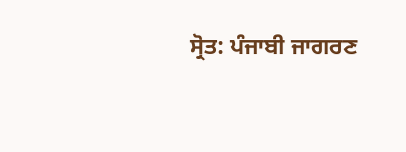ਸ੍ਰੋਤ: ਪੰਜਾਬੀ ਜਾਗਰਣ